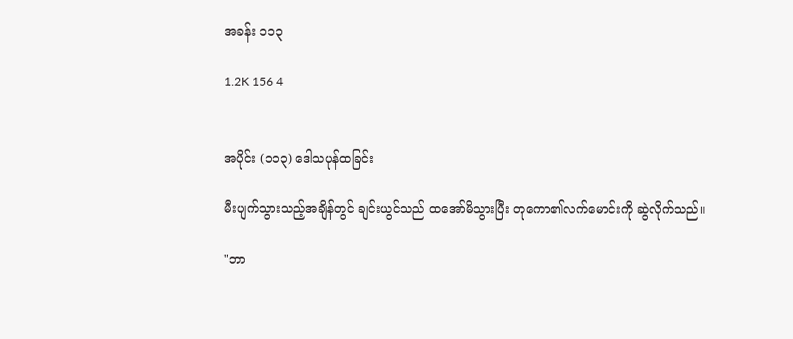အခန်း ၁၁၃

1.2K 156 4


အပိုင်း (၁၁၃) ဒေါသပုန်ထခြင်း

မီးပျက်သွားသည့်အချိန်တွင် ချင်းယွင်သည် ထအော်မိသွားပြီး တုကော၏လက်မောင်းကို ဆွဲလိုက်သည်။

"ဘာ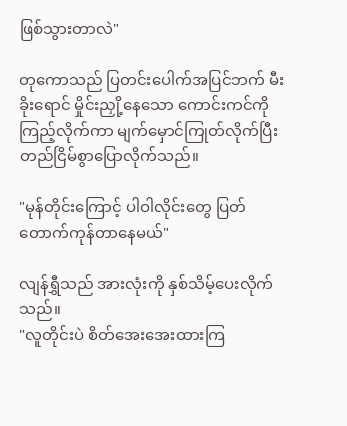ဖြစ်သွားတာလဲ"

တုကောသည် ပြတင်းပေါက်အပြင်ဘက် မီးခိုးရောင် မှိုင်းညှို့နေသော ကောင်းကင်ကို ကြည့်လိုက်ကာ မျက်မှောင်ကြုတ်လိုက်ပြီး တည်ငြိမ်စွာပြောလိုက်သည်။

"မုန်တိုင်းကြောင့် ပါဝါလိုင်းတွေ ပြတ်တောက်ကုန်တာနေမယ်"

လျန်ရွှီသည် အားလုံးကို နှစ်သိမ့်ပေးလိုက်သည်။
"လူတိုင်းပဲ စိတ်အေးအေးထားကြ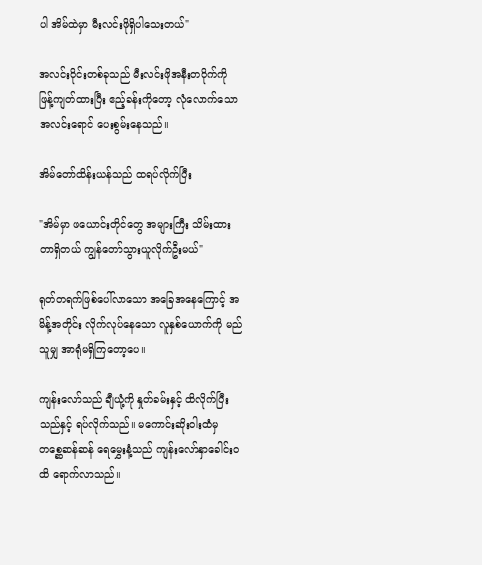ပါ အိမ်ထဲမှာ မီးလင်းဖိုရှိပါသေးတယ်"

အလင်းဝိုင်းတစ်ခုသည် မီးလင်းဖိုအနီးတဝိုက်ကို ဖြန့်ကျတ်ထားပြီး ဧည့်ခန်းကိုတော့ လုံလောက်သော အလင်းရောင် ပေးစွမ်းနေသည်။

အိမ်တော်ထိန်းယန်သည် ထရပ်လိုက်ပြီး

"အိမ်မှာ ဖယောင်းတိုင်တွေ အများကြီး သိမ်းထားတာရှိတယ် ကျွန်တော်သွားယူလိုက်ဦးမယ်"

ရုတ်တရက်ဖြစ်ပေါ်လာသော အခြေအနေကြောင့် အမိန့်အတိုင်း လိုက်လုပ်နေသော လူနှစ်ယောက်ကို မည်သူမျှ အာရုံမရှိကြတော့ပေ။

ကျန်းလော်သည် ချီယုံ့ကို နှုတ်ခမ်းနှင့် ထိလိုက်ပြီးသည်နှင့် ရပ်လိုက်သည်။ မကောင်းဆိုးဝါးထံမှ တစ္ဆေဆန်ဆန် ရေမွှေးနံ့သည် ကျန်းလော်နှာခေါင်းဝထိ ရောက်လာသည်။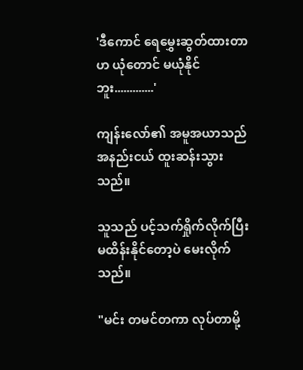'ဒီကောင် ရေမွှေးဆွတ်ထားတာဟ ယုံတောင် မယုံနိုင်ဘူး.............'

ကျန်းလော်၏ အမူအယာသည် အနည်းငယ် ထူးဆန်းသွားသည်။

သူသည် ပင့်သက်ရှိုက်လိုက်ပြီး မထိန်းနိုင်တော့ပဲ မေးလိုက်သည်။

"မင်း တမင်တကာ လုပ်တာမို့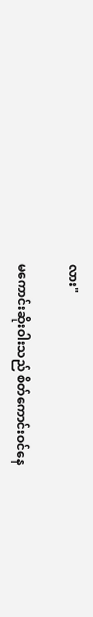လား"

မကောင်းဆိုးဝါးသည် စိတ်ကောင်းဝင်နေ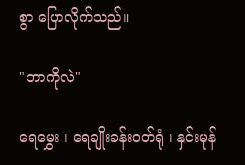စွာ ပြောလိုက်သည်။

"ဘာကိုလဲ"

ရေမွှေး ၊ ရေချိုးခန်းဝတ်ရုံ ၊ နှင်းမုန်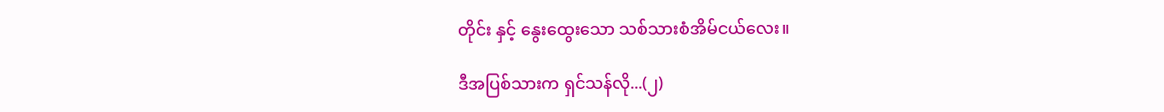တိုင်း နှင့် နွေးထွေးသော သစ်သားစံအိမ်ငယ်လေး။

ဒီအပြစ်သားက ရှင်သန်လို...(၂)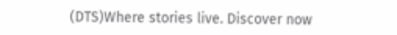(DTS)Where stories live. Discover now